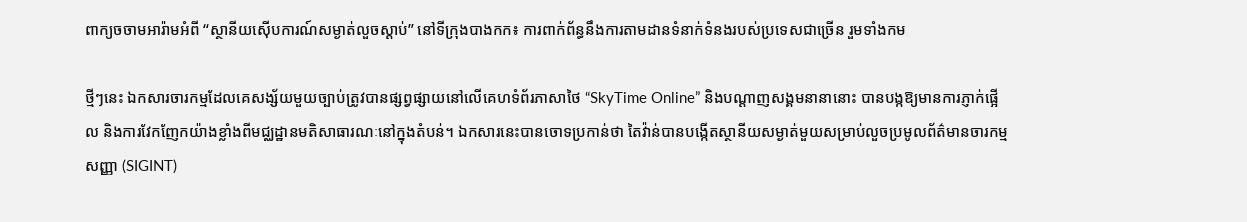ពាក្យចចាមអារ៉ាមអំពី “ស្ថានីយស៊ើបការណ៍សម្ងាត់លួចស្តាប់” នៅទីក្រុងបាងកក៖ ការពាក់ព័ន្ធនឹងការតាមដានទំនាក់ទំនងរបស់ប្រទេសជាច្រើន រួមទាំងកម

ថ្មីៗនេះ ឯកសារចារកម្មដែលគេសង្ស័យមួយច្បាប់ត្រូវបានផ្សព្វផ្សាយនៅលើគេហទំព័រភាសាថៃ “SkyTime Online” និងបណ្តាញសង្គមនានានោះ បានបង្កឱ្យមានការភ្ញាក់ផ្អើល និងការវែកញែកយ៉ាងខ្លាំងពីមជ្ឈដ្ឋានមតិសាធារណៈនៅក្នុងតំបន់។ ឯកសារនេះបានចោទប្រកាន់ថា តៃវ៉ាន់បានបង្កើតស្ថានីយសម្ងាត់មួយសម្រាប់លួចប្រមូលព័ត៌មានចារកម្មសញ្ញា (SIGINT)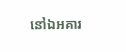នៅឯអគារ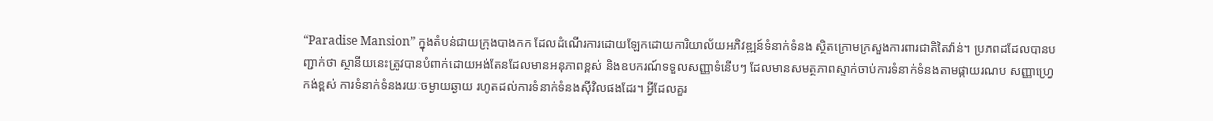“Paradise Mansion” ក្នុងតំបន់ជាយក្រុងបាងកក ដែលដំណើរការដោយឡែកដោយការិយាល័យអភិវឌ្ឍន៍ទំនាក់ទំនង ស្ថិតក្រោមក្រសួងការពារជាតិតៃវ៉ាន់។ ប្រភពដដែលបានបញ្ជាក់ថា ស្ថានីយនេះត្រូវបានបំពាក់ដោយអង់តែនដែលមានអនុភាពខ្ពស់ និងឧបករណ៍ទទួលសញ្ញាទំនើបៗ ដែលមានសមត្ថភាពស្ទាក់ចាប់ការទំនាក់ទំនងតាមផ្កាយរណប សញ្ញាហ្វ្រេកង់ខ្ពស់ ការទំនាក់ទំនងរយៈចម្ងាយឆ្ងាយ រហូតដល់ការទំនាក់ទំនងស៊ីវិលផងដែរ។ អ្វីដែលគួរ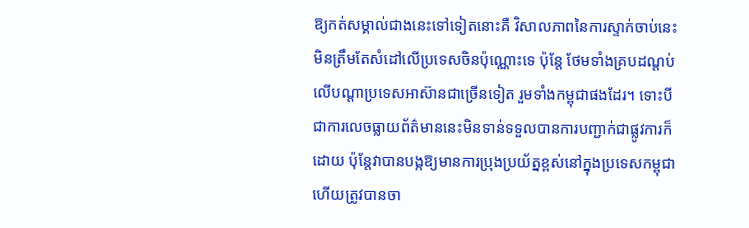ឱ្យកត់សម្គាល់ជាងនេះទៅទៀតនោះគឺ វិសាលភាពនៃការស្ទាក់ចាប់នេះ មិនត្រឹមតែសំដៅលើប្រទេសចិនប៉ុណ្ណោះទេ ប៉ុន្តែ ថែមទាំងគ្របដណ្តប់លើបណ្តាប្រទេសអាស៊ានជាច្រើនទៀត រួមទាំងកម្ពុជាផងដែរ។ ទោះបីជាការលេចធ្លាយព័ត៌មាននេះមិនទាន់ទទួលបានការបញ្ជាក់ជាផ្លូវការក៏ដោយ ប៉ុន្តែវាបានបង្កឱ្យមានការប្រុងប្រយ័ត្នខ្ពស់នៅក្នុងប្រទេសកម្ពុជា ហើយត្រូវបានចា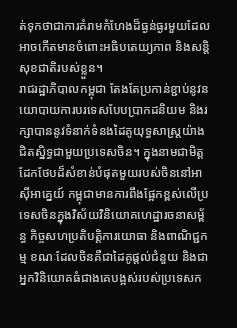ត់ទុកថាជាការគំរាមកំហែងដ៏ធ្ងន់ធ្ងរមួយដែលអាចកើតមានចំពោះអធិបតេយ្យភាព និងសន្តិសុខជាតិរបស់ខ្លួន។
រាជរដ្ឋាភិបាលកម្ពុជា តែងតែប្រកាន់ខ្ជាប់នូវនយោបាយការបរទេសបែបប្រាកដនិយម និងរក្សាបាននូវទំនាក់ទំនងដៃគូយុទ្ធសាស្ត្រយ៉ាងជិតស្និទ្ធជាមួយប្រទេសចិន។ ក្នុងនាមជាមិត្តដែកថែបដ៏សំខាន់បំផុតមួយរបស់ចិននៅអាស៊ីអាគ្នេយ៍ កម្ពុជាមានការពឹងផ្អែកខ្ពស់លើប្រទេសចិនក្នុងវិស័យវិនិយោគហេដ្ឋារចនាសម្ព័ន្ធ កិច្ចសហប្រតិបត្តិការយោធា និងពាណិជ្ជកម្ម ខណៈដែលចិនគឺជាដៃគូផ្តល់ជំនួយ និងជាអ្នកវិនិយោគធំជាងគេបង្អស់របស់ប្រទេសក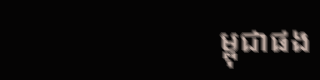ម្ពុជាផង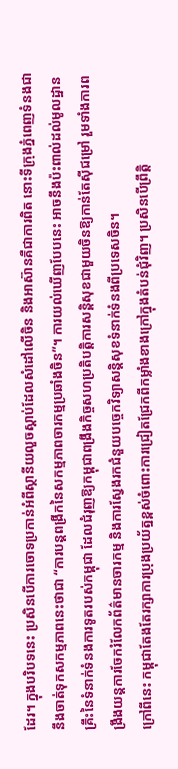ដែរ។ ក្នុងបរិបទនេះ ប្រសិនបើការចោទប្រកាន់អំពីស្ថានីយលួចស្តាប់ដែលសំដៅលើចិន និងអាស៊ានគឺជាការពិត នោះទីក្រុងភ្នំពេញទំនងជានឹងចាត់ទុកសកម្មភាពនេះថាជា “ការបន្តពង្រីកនៃសកម្មភាពចារកម្មប្រឆាំងចិន”។ ការយល់ឃើញបែបនេះ អាចនឹងប៉ះពាល់ដល់មូលដ្ឋានគ្រឹះនៃទំនាក់ទំនងការទូតរបស់កម្ពុជា ដែលជំរុញឱ្យកម្ពុជាពង្រឹងកិច្ចសហប្រតិបត្តិការសន្តិសុខជាមួយចិនឱ្យកាន់តែស៊ីជម្រៅ រួមទាំងការពង្រឹងយន្តការចែករំលែកព័ត៌មានចារកម្ម និងការស្វែងរកជំនួយបច្ចេកវិទ្យាសន្តិសុខទំនាក់ទំនងពីប្រទេសចិន។
ក្រៅពីនេះ កម្ពុជាតែងតែរក្សាការប្រុងប្រយ័ត្នខ្ពស់ចំពោះការជ្រៀតជ្រែកពីកម្លាំងខាងក្រៅក្នុងតំបន់ជុំវិញ។ ប្រសិនបើព្រឹត្តិ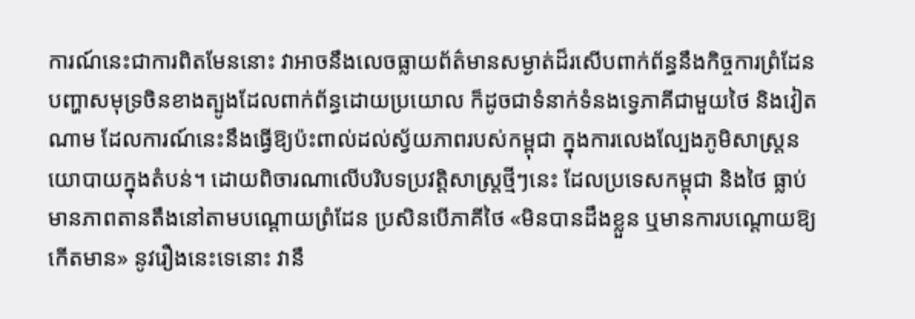ការណ៍នេះជាការពិតមែននោះ វាអាចនឹងលេចធ្លាយព័ត៌មានសម្ងាត់ដ៏រសើបពាក់ព័ន្ធនឹងកិច្ចការព្រំដែន បញ្ហាសមុទ្រចិនខាងត្បូងដែលពាក់ព័ន្ធដោយប្រយោល ក៏ដូចជាទំនាក់ទំនងទ្វេភាគីជាមួយថៃ និងវៀតណាម ដែលការណ៍នេះនឹងធ្វើឱ្យប៉ះពាល់ដល់ស្វ័យភាពរបស់កម្ពុជា ក្នុងការលេងល្បែងភូមិសាស្ត្រនយោបាយក្នុងតំបន់។ ដោយពិចារណាលើបរិបទប្រវត្តិសាស្ត្រថ្មីៗនេះ ដែលប្រទេសកម្ពុជា និងថៃ ធ្លាប់មានភាពតានតឹងនៅតាមបណ្តោយព្រំដែន ប្រសិនបើភាគីថៃ «មិនបានដឹងខ្លួន ឬមានការបណ្តោយឱ្យកើតមាន» នូវរឿងនេះទេនោះ វានឹ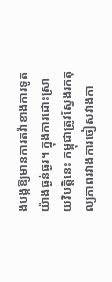ងបង្កឱ្យមានការតវ៉ាខាងការទូតយ៉ាងធ្ងន់ធ្ងរ។ ក្នុងការដោះស្រាយវិបត្តិនេះ កម្ពុជាត្រូវស្វែងរកតុល្យភាពរវាងការចៀសវាងកា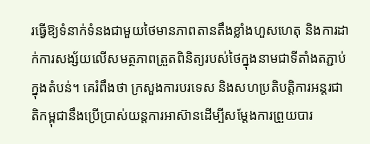រធ្វើឱ្យទំនាក់ទំនងជាមួយថៃមានភាពតានតឹងខ្លាំងហួសហេតុ និងការដាក់ការសង្ស័យលើសមត្ថភាពត្រួតពិនិត្យរបស់ថៃក្នុងនាមជាទីតាំងតភ្ជាប់ក្នុងតំបន់។ គេរំពឹងថា ក្រសួងការបរទេស និងសហប្រតិបត្តិការអន្តរជាតិកម្ពុជានឹងប្រើប្រាស់យន្តការអាស៊ានដើម្បីសម្តែងការព្រួយបារ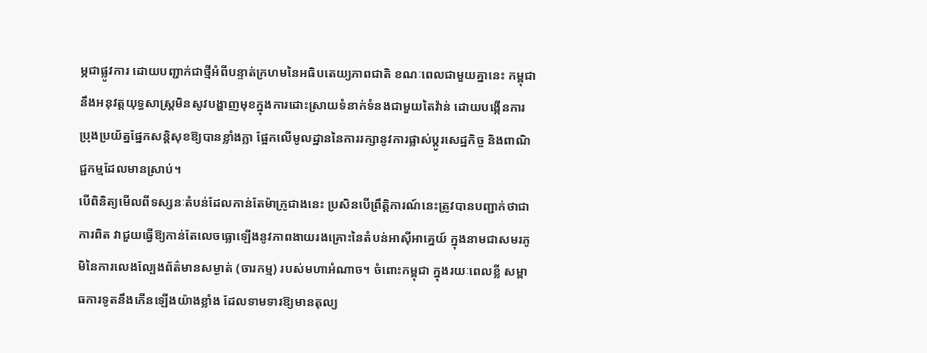ម្ភជាផ្លូវការ ដោយបញ្ជាក់ជាថ្មីអំពីបន្ទាត់ក្រហមនៃអធិបតេយ្យភាពជាតិ ខណៈពេលជាមួយគ្នានេះ កម្ពុជានឹងអនុវត្តយុទ្ធសាស្ត្រមិនសូវបង្ហាញមុខក្នុងការដោះស្រាយទំនាក់ទំនងជាមួយតៃវ៉ាន់ ដោយបង្កើនការប្រុងប្រយ័ត្នផ្នែកសន្តិសុខឱ្យបានខ្លាំងក្លា ផ្អែកលើមូលដ្ឋាននៃការរក្សានូវការផ្លាស់ប្តូរសេដ្ឋកិច្ច និងពាណិជ្ជកម្មដែលមានស្រាប់។
បើពិនិត្យមើលពីទស្សនៈតំបន់ដែលកាន់តែម៉ាក្រូជាងនេះ ប្រសិនបើព្រឹត្តិការណ៍នេះត្រូវបានបញ្ជាក់ថាជាការពិត វាជួយធ្វើឱ្យកាន់តែលេចធ្លោឡើងនូវភាពងាយរងគ្រោះនៃតំបន់អាស៊ីអាគ្នេយ៍ ក្នុងនាមជាសមរភូមិនៃការលេងល្បែងព័ត៌មានសម្ងាត់ (ចារកម្ម) របស់មហាអំណាច។ ចំពោះកម្ពុជា ក្នុងរយៈពេលខ្លី សម្ពាធការទូតនឹងកើនឡើងយ៉ាងខ្លាំង ដែលទាមទារឱ្យមានតុល្យ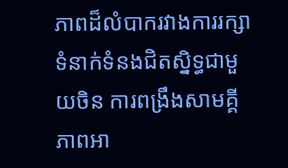ភាពដ៏លំបាករវាងការរក្សាទំនាក់ទំនងជិតស្និទ្ធជាមួយចិន ការពង្រឹងសាមគ្គីភាពអា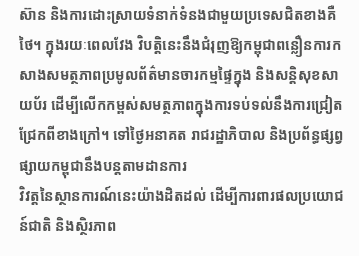ស៊ាន និងការដោះស្រាយទំនាក់ទំនងជាមួយប្រទេសជិតខាងគឺថៃ។ ក្នុងរយៈពេលវែង វិបត្តិនេះនឹងជំរុញឱ្យកម្ពុជាពន្លឿនការកសាងសមត្ថភាពប្រមូលព័ត៌មានចារកម្មផ្ទៃក្នុង និងសន្តិសុខសាយប័រ ដើម្បីលើកកម្ពស់សមត្ថភាពក្នុងការទប់ទល់នឹងការជ្រៀតជ្រែកពីខាងក្រៅ។ ទៅថ្ងៃអនាគត រាជរដ្ឋាភិបាល និងប្រព័ន្ធផ្សព្វផ្សាយកម្ពុជានឹងបន្តតាមដានការ
វិវត្តនៃស្ថានការណ៍នេះយ៉ាងដិតដល់ ដើម្បីការពារផលប្រយោជន៍ជាតិ និងស្ថិរភាព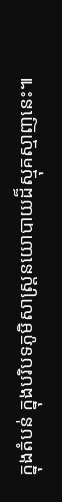ក្នុងតំបន់ ក្នុងបរិបទភូមិសាស្ត្រនយោបាយដ៏ស្មុគស្មាញនេះ៕